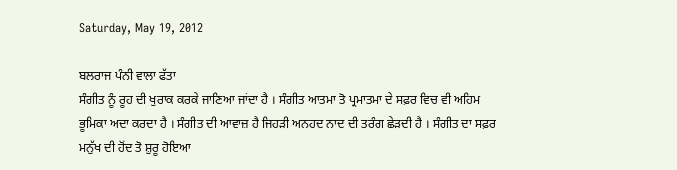Saturday, May 19, 2012

ਬਲਰਾਜ ਪੰਨੀ ਵਾਲਾ ਫੱਤਾ
ਸੰਗੀਤ ਨੂੰ ਰੂਹ ਦੀ ਖੁਰਾਕ ਕਰਕੇ ਜਾਣਿਆ ਜਾਂਦਾ ਹੈ । ਸੰਗੀਤ ਆਤਮਾ ਤੋ ਪ੍ਰਮਾਤਮਾ ਦੇ ਸਫ਼ਰ ਵਿਚ ਵੀ ਅਹਿਮ ਭੂਮਿਕਾ ਅਦਾ ਕਰਦਾ ਹੈ । ਸੰਗੀਤ ਦੀ ਆਵਾਜ਼ ਹੈ ਜਿਹੜੀ ਅਨਹਦ ਨਾਦ ਦੀ ਤਰੰਗ ਛੇੜਦੀ ਹੈ । ਸੰਗੀਤ ਦਾ ਸਫ਼ਰ ਮਨੁੱਖ ਦੀ ਹੋਂਦ ਤੋ ਸ਼ੁਰੂ ਹੋਇਆ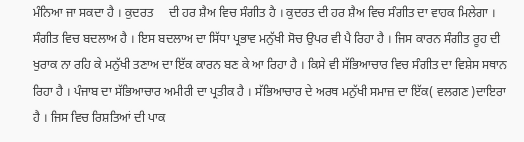ਮੰਨਿਆ ਜਾ ਸਕਦਾ ਹੈ । ਕੁਦਰਤ     ਦੀ ਹਰ ਸ਼ੈਅ ਵਿਚ ਸੰਗੀਤ ਹੈ । ਕੁਦਰਤ ਦੀ ਹਰ ਸ਼ੈਅ ਵਿਚ ਸੰਗੀਤ ਦਾ ਵਾਹਕ ਮਿਲੇਗਾ । ਸੰਗੀਤ ਵਿਚ ਬਦਲਾਅ ਹੈ । ਇਸ ਬਦਲਾਅ ਦਾ ਸਿੱਧਾ ਪ੍ਰਭਾਵ ਮਨੁੱਖੀ ਸੋਚ ਉਪਰ ਵੀ ਪੈ ਰਿਹਾ ਹੈ । ਜਿਸ ਕਾਰਨ ਸੰਗੀਤ ਰੂਹ ਦੀ ਖੁਰਾਕ ਨਾ ਰਹਿ ਕੇ ਮਨੁੱਖੀ ਤਣਾਅ ਦਾ ਇੱਕ ਕਾਰਨ ਬਣ ਕੇ ਆ ਰਿਹਾ ਹੈ । ਕਿਸੇ ਵੀ ਸੱਭਿਆਚਾਰ ਵਿਚ ਸੰਗੀਤ ਦਾ ਵਿਸ਼ੇਸ ਸਥਾਨ ਰਿਹਾ ਹੈ । ਪੰਜਾਬ ਦਾ ਸੱਭਿਆਚਾਰ ਅਮੀਰੀ ਦਾ ਪ੍ਰਤੀਕ ਹੈ । ਸੱਭਿਆਚਾਰ ਦੇ ਅਰਥ ਮਨੁੱਖੀ ਸਮਾਜ਼ ਦਾ ਇੱਕ( ਵਲਗਣ )ਦਾਇਰਾ ਹੈ । ਜਿਸ ਵਿਚ ਰਿਸ਼ਤਿਆਂ ਦੀ ਪਾਕ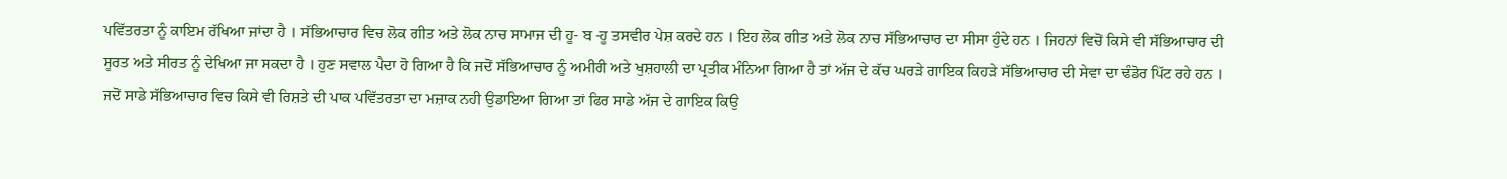ਪਵਿੱਤਰਤਾ ਨੂੰ ਕਾਇਮ ਰੱਖਿਆ ਜਾਂਦਾ ਹੈ । ਸੱਭਿਆਚਾਰ ਵਿਚ ਲੋਕ ਗੀਤ ਅਤੇ ਲੋਕ ਨਾਚ ਸਾਮਾਜ ਦੀ ਹੂ- ਬ -ਹੂ ਤਸਵੀਰ ਪੇਸ਼ ਕਰਦੇ ਹਨ । ਇਹ ਲੋਕ ਗੀਤ ਅਤੇ ਲੋਕ ਨਾਚ ਸੱਭਿਆਚਾਰ ਦਾ ਸੀਸਾ ਹੁੰਦੇ ਹਨ । ਜਿਹਨਾਂ ਵਿਚੋਂ ਕਿਸੇ ਵੀ ਸੱਭਿਆਚਾਰ ਦੀ ਸੂਰਤ ਅਤੇ ਸੀਰਤ ਨੂੰ ਦੇਖਿਆ ਜਾ ਸਕਦਾ ਹੈ । ਹੁਣ ਸਵਾਲ ਪੈਦਾ ਹੋ ਗਿਆ ਹੈ ਕਿ ਜਦੋਂ ਸੱਭਿਆਚਾਰ ਨੂੰ ਅਮੀਰੀ ਅਤੇ ਖੁਸ਼ਹਾਲੀ ਦਾ ਪ੍ਰਤੀਕ ਮੰਨਿਆ ਗਿਆ ਹੈ ਤਾਂ ਅੱਜ ਦੇ ਕੱਚ ਘਰੜੇ ਗਾਇਕ ਕਿਹੜੇ ਸੱਭਿਆਚਾਰ ਦੀ ਸੇਵਾ ਦਾ ਢੰਡੋਰ ਪਿੱਟ ਰਹੇ ਹਨ । ਜਦੋਂ ਸਾਡੇ ਸੱਭਿਆਚਾਰ ਵਿਚ ਕਿਸੇ ਵੀ ਰਿਸ਼ਤੇ ਦੀ ਪਾਕ ਪਵਿੱਤਰਤਾ ਦਾ ਮਜ਼ਾਕ ਨਹੀ ਉਡਾਇਆ ਗਿਆ ਤਾਂ ਫਿਰ ਸਾਡੇ ਅੱਜ ਦੇ ਗਾਇਕ ਕਿਉ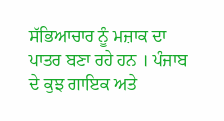ਸੱਭਿਆਚਾਰ ਨੂੰ ਮਜ਼ਾਕ ਦਾ ਪਾਤਰ ਬਣਾ ਰਹੇ ਹਨ । ਪੰਜਾਬ ਦੇ ਕੁਝ ਗਾਇਕ ਅਤੇ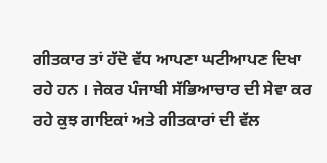ਗੀਤਕਾਰ ਤਾਂ ਹੱਦੋ ਵੱਧ ਆਪਣਾ ਘਟੀਆਪਣ ਦਿਖਾ ਰਹੇ ਹਨ । ਜੇਕਰ ਪੰਜਾਬੀ ਸੱਭਿਆਚਾਰ ਦੀ ਸੇਵਾ ਕਰ ਰਹੇ ਕੁਝ ਗਾਇਕਾਂ ਅਤੇ ਗੀਤਕਾਰਾਂ ਦੀ ਵੱਲ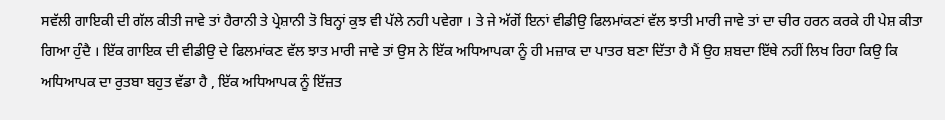ਸਵੱਲੀ ਗਾਇਕੀ ਦੀ ਗੱਲ ਕੀਤੀ ਜਾਵੇ ਤਾਂ ਹੈਰਾਨੀ ਤੇ ਪ੍ਰੇਸ਼ਾਨੀ ਤੋ ਬਿਨ੍ਹਾਂ ਕੁਝ ਵੀ ਪੱਲੇ ਨਹੀ ਪਵੇਗਾ । ਤੇ ਜੇ ਅੱਗੋਂ ਇਨਾਂ ਵੀਡੀਉ ਫਿਲਮਾਂਕਣਾਂ ਵੱਲ ਝਾਤੀ ਮਾਰੀ ਜਾਵੇ ਤਾਂ ਦਾ ਚੀਰ ਹਰਨ ਕਰਕੇ ਹੀ ਪੇਸ਼ ਕੀਤਾ ਗਿਆ ਹੁੰਦੈ । ਇੱਕ ਗਾਇਕ ਦੀ ਵੀਡੀਉ ਦੇ ਫਿਲਮਾਂਕਣ ਵੱਲ ਝਾਤ ਮਾਰੀ ਜਾਵੇ ਤਾਂ ਉਸ ਨੇ ਇੱਕ ਅਧਿਆਪਕਾ ਨੂੰ ਹੀ ਮਜ਼ਾਕ ਦਾ ਪਾਤਰ ਬਣਾ ਦਿੱਤਾ ਹੈ ਮੈਂ ਉਹ ਸ਼ਬਦਾ ਇੱਥੇ ਨਹੀਂ ਲਿਖ ਰਿਹਾ ਕਿਉ ਕਿ ਅਧਿਆਪਕ ਦਾ ਰੁਤਬਾ ਬਹੁਤ ਵੱਡਾ ਹੈ , ਇੱਕ ਅਧਿਆਪਕ ਨੂੰ ਇੱਜ਼ਤ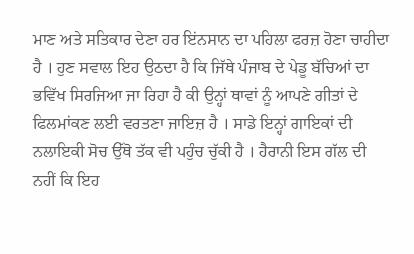ਮਾਣ ਅਤੇ ਸਤਿਕਾਰ ਦੇਣਾ ਹਰ ਇਂਨਸਾਨ ਦਾ ਪਹਿਲਾ ਫਰਜ਼ ਹੋਣਾ ਚਾਹੀਦਾ ਹੈ । ਹੁਣ ਸਵਾਲ ਇਹ ਉਠਦਾ ਹੈ ਕਿ ਜਿੱਥੇ ਪੰਜਾਬ ਦੇ ਪੇਡੂ ਬੱਚਿਆਂ ਦਾ ਭਵਿੱਖ ਸਿਰਜਿਆ ਜਾ ਰਿਹਾ ਹੈ ਕੀ ਉਨ੍ਹਾਂ ਥਾਵਾਂ ਨੂੰ ਆਪਣੇ ਗੀਤਾਂ ਦੇ ਫਿਲਮਾਂਕਣ ਲਈ ਵਰਤਣਾ ਜਾਇਜ਼ ਹੈ । ਸਾਡੇ ਇਨ੍ਹਾਂ ਗਾਇਕਾਂ ਦੀ ਨਲਾਇਕੀ ਸੋਚ ਉੱਥੋ ਤੱਕ ਵੀ ਪਹੁੰਚ ਚੁੱਕੀ ਹੈ । ਹੈਰਾਨੀ ਇਸ ਗੱਲ ਦੀ ਨਹੀਂ ਕਿ ਇਹ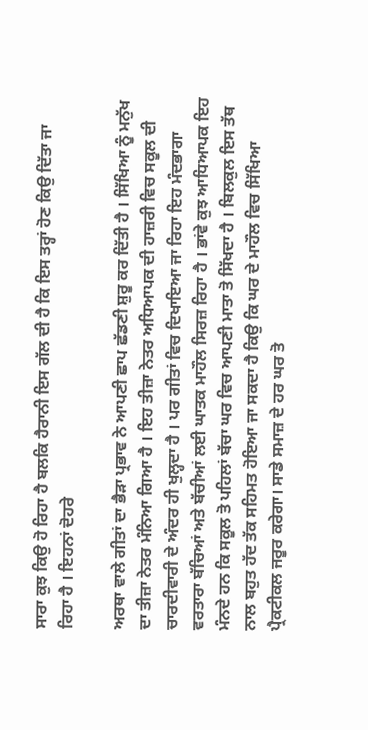ਸਾਰਾ ਕੁਝ ਕਿਉ ਹੋ ਰਿਹਾ ਹੈ ਬਲਕਿ ਹੈਰਾਨੀ ਇਸ ਗੱਲ ਦੀ ਹੈ ਕਿ ਇਸ ਤਰ੍ਹਾਂ ਹੋਣ ਕਿਉ ਦਿੱਤਾ ਜਾ ਰਿਹਾ ਹੈ । ਇਹਨਾਂ ਦੋਹਰੇ

ਅਰਥਾ ਵਾਲੇ ਗੀਤਾਂ ਦਾ ਭੈੜਾ ਪ੍ਰਭਾਵ ਨੇ ਆਪਣੀ ਛਾਪ ਛੱਡਣੀ ਸ਼ੁਰੂ ਕਰ ਦਿੱਤੀ ਹੈ । ਸਿੱਖਿਆ ਨੂੰ ਮਨੁੱਖ ਦਾ ਤੀਜ਼ਾ ਨੇਤਰ ਮੰਨਿਆ ਗਿਆ ਹੈ । ਇਹ ਤੀਜ਼ਾ ਨੇਤਰ ਅਧਿਆਪਕ ਦੀ ਹਾਜ਼ਰੀ ਵਿਚ ਸਕੂਲ ਦੀ ਚਾਰਦੀਵਾਰੀ ਦੇ ਅੰਦਰ ਹੀ ਖੁਲ੍ਹਦਾ ਹੈ । ਪਰ ਗੀਤਾਂ ਵਿਚ ਦਿਖਾਇਆ ਜਾ ਰਿਹਾ ਇਹ ਮੰਦਭਾਗਾ ਵਰਤਾਰਾ ਬੱਚਿਆਂ ਅਤੇ ਬੱਚੀਆਂ ਲਈ ਘਾਤਕ ਮਾਹੌਲ ਸਿਰਜ਼ ਰਿਹਾ ਹੈ । ਭਾਂਵੇ ਕੁਝ ਆਧਿਆਪਕ ਇਹ ਮੰਨਦੇ ਹਨ ਕਿ ਸਕੂਲ ਤੋ ਪਹਿਲਾਂ ਬੱਚਾ ਘਰ ਵਿਚ ਆਪਣੀ ਮਾਤਾ ਤੋ ਸਿੱਖਦਾ ਹੈ । ਬਿਲਕੁਲ ਇਸ ਤੱਥ ਨਾਲ ਬਹੁਤ ਹੱਦ ਤੱਕ ਸਹਿਮਤ ਹੋਇਆ ਜਾ ਸਕਦਾ ਹੈ ਕਿਉ ਕਿ ਘਰ ਦੇ ਮਾਹੌਲ ਵਿਚ ਸਿੱਖਿਆ ਪ੍ਰੈਕਟੀਕਲ ਜਰੂਰ ਕਰੇਗਾ। ਸਾਡੇ ਸਮਾਜ਼ ਦੇ ਹਰ ਘਰ ਤੋ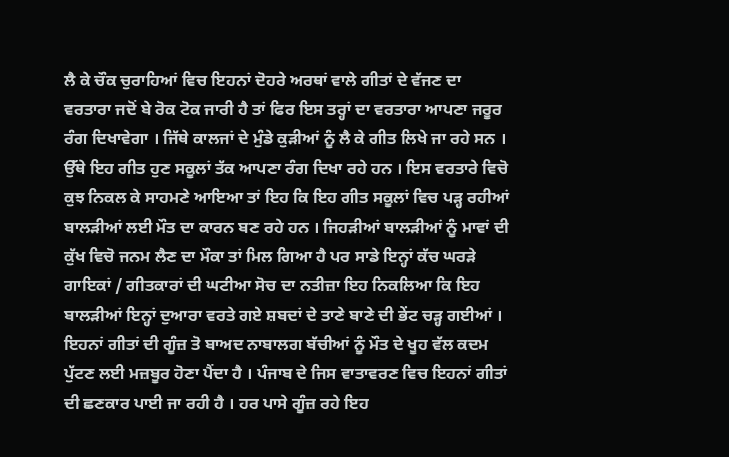ਲੈ ਕੇ ਚੌਕ ਚੁਰਾਹਿਆਂ ਵਿਚ ਇਹਨਾਂ ਦੋਹਰੇ ਅਰਥਾਂ ਵਾਲੇ ਗੀਤਾਂ ਦੇ ਵੱਜਣ ਦਾ ਵਰਤਾਰਾ ਜਦੋਂ ਬੇ ਰੋਕ ਟੋਕ ਜਾਰੀ ਹੈ ਤਾਂ ਫਿਰ ਇਸ ਤਰ੍ਹਾਂ ਦਾ ਵਰਤਾਰਾ ਆਪਣਾ ਜਰੂਰ ਰੰਗ ਦਿਖਾਵੇਗਾ । ਜਿੱਥੇ ਕਾਲਜਾਂ ਦੇ ਮੁੰਡੇ ਕੁੜੀਆਂ ਨੂੰ ਲੈ ਕੇ ਗੀਤ ਲਿਖੇ ਜਾ ਰਹੇ ਸਨ । ਉੱਥੇ ਇਹ ਗੀਤ ਹੁਣ ਸਕੂਲਾਂ ਤੱਕ ਆਪਣਾ ਰੰਗ ਦਿਖਾ ਰਹੇ ਹਨ । ਇਸ ਵਰਤਾਰੇ ਵਿਚੋ ਕੁਝ ਨਿਕਲ ਕੇ ਸਾਹਮਣੇ ਆਇਆ ਤਾਂ ਇਹ ਕਿ ਇਹ ਗੀਤ ਸਕੂਲਾਂ ਵਿਚ ਪੜ੍ਹ ਰਹੀਆਂ ਬਾਲੜੀਆਂ ਲਈ ਮੌਤ ਦਾ ਕਾਰਨ ਬਣ ਰਹੇ ਹਨ । ਜਿਹੜੀਆਂ ਬਾਲੜੀਆਂ ਨੂੰ ਮਾਵਾਂ ਦੀ ਕੁੱਖ ਵਿਚੋ ਜਨਮ ਲੈਣ ਦਾ ਮੌਕਾ ਤਾਂ ਮਿਲ ਗਿਆ ਹੈ ਪਰ ਸਾਡੇ ਇਨ੍ਹਾਂ ਕੱਚ ਘਰੜੇ ਗਾਇਕਾਂ / ਗੀਤਕਾਰਾਂ ਦੀ ਘਟੀਆ ਸੋਚ ਦਾ ਨਤੀਜ਼ਾ ਇਹ ਨਿਕਲਿਆ ਕਿ ਇਹ ਬਾਲੜੀਆਂ ਇਨ੍ਹਾਂ ਦੁਆਰਾ ਵਰਤੇ ਗਏ ਸ਼ਬਦਾਂ ਦੇ ਤਾਣੇ ਬਾਣੇ ਦੀ ਭੇਂਟ ਚੜ੍ਹ ਗਈਆਂ । ਇਹਨਾਂ ਗੀਤਾਂ ਦੀ ਗੂੰਜ਼ ਤੋ ਬਾਅਦ ਨਾਬਾਲਗ ਬੱਚੀਆਂ ਨੂੰ ਮੌਤ ਦੇ ਖੂਹ ਵੱਲ ਕਦਮ ਪੁੱਟਣ ਲਈ ਮਜ਼ਬੂਰ ਹੋਣਾ ਪੈਂਦਾ ਹੈ । ਪੰਜਾਬ ਦੇ ਜਿਸ ਵਾਤਾਵਰਣ ਵਿਚ ਇਹਨਾਂ ਗੀਤਾਂ ਦੀ ਛਣਕਾਰ ਪਾਈ ਜਾ ਰਹੀ ਹੈ । ਹਰ ਪਾਸੇ ਗੂੰਜ਼ ਰਹੇ ਇਹ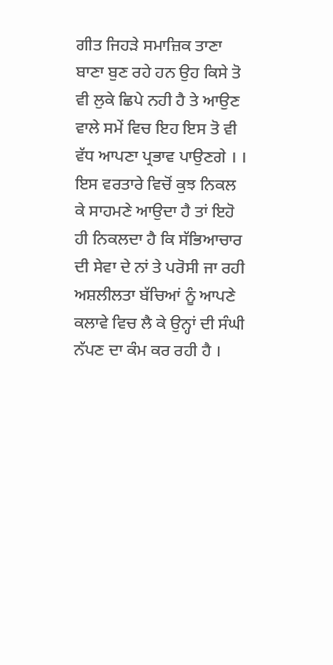ਗੀਤ ਜਿਹੜੇ ਸਮਾਜ਼ਿਕ ਤਾਣਾ ਬਾਣਾ ਬੁਣ ਰਹੇ ਹਨ ਉਹ ਕਿਸੇ ਤੋ ਵੀ ਲੁਕੇ ਛਿਪੇ ਨਹੀ ਹੈ ਤੇ ਆਉਣ ਵਾਲੇ ਸਮੇਂ ਵਿਚ ਇਹ ਇਸ ਤੋ ਵੀ ਵੱਧ ਆਪਣਾ ਪ੍ਰਭਾਵ ਪਾਉਣਗੇ । । ਇਸ ਵਰਤਾਰੇ ਵਿਚੋਂ ਕੁਝ ਨਿਕਲ ਕੇ ਸਾਹਮਣੇ ਆਉਦਾ ਹੈ ਤਾਂ ਇਹੋ ਹੀ ਨਿਕਲਦਾ ਹੈ ਕਿ ਸੱਭਿਆਚਾਰ ਦੀ ਸੇਵਾ ਦੇ ਨਾਂ ਤੇ ਪਰੋਸੀ ਜਾ ਰਹੀ ਅਸ਼ਲੀਲਤਾ ਬੱਚਿਆਂ ਨੂੰ ਆਪਣੇ ਕਲਾਵੇ ਵਿਚ ਲੈ ਕੇ ਉਨ੍ਹਾਂ ਦੀ ਸੰਘੀ ਨੱਪਣ ਦਾ ਕੰਮ ਕਰ ਰਹੀ ਹੈ ।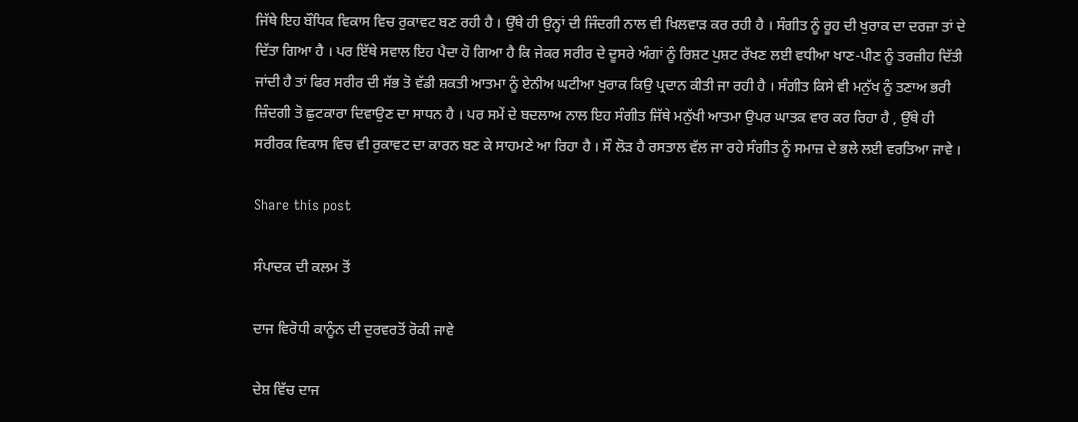ਜਿੱਥੇ ਇਹ ਬੌਧਿਕ ਵਿਕਾਸ ਵਿਚ ਰੁਕਾਵਟ ਬਣ ਰਹੀ ਹੈ । ਉੱਥੇ ਹੀ ਉਨ੍ਹਾਂ ਦੀ ਜਿੰਦਗੀ ਨਾਲ ਵੀ ਖਿਲਵਾੜ ਕਰ ਰਹੀ ਹੈ । ਸੰਗੀਤ ਨੂੰ ਰੂਹ ਦੀ ਖੁਰਾਕ ਦਾ ਦਰਜ਼ਾ ਤਾਂ ਦੇ ਦਿੱਤਾ ਗਿਆ ਹੈ । ਪਰ ਇੱਥੇ ਸਵਾਲ ਇਹ ਪੈਦਾ ਹੋ ਗਿਆ ਹੈ ਕਿ ਜੇਕਰ ਸਰੀਰ ਦੇ ਦੂਸਰੇ ਅੰਗਾਂ ਨੂੰ ਰਿਸ਼ਟ ਪੁਸ਼ਟ ਰੱਖਣ ਲਈ ਵਧੀਆ ਖਾਣ-ਪੀਣ ਨੂੰ ਤਰਜ਼ੀਹ ਦਿੱਤੀ ਜਾਂਦੀ ਹੈ ਤਾਂ ਫਿਰ ਸਰੀਰ ਦੀ ਸੱਭ ਤੋ ਵੱਡੀ ਸ਼ਕਤੀ ਆਤਮਾ ਨੂੰ ਏਨੀਅ ਘਟੀਆ ਖੁਰਾਕ ਕਿਉ ਪ੍ਰਦਾਨ ਕੀਤੀ ਜਾ ਰਹੀ ਹੈ । ਸੰਗੀਤ ਕਿਸੇ ਵੀ ਮਨੁੱਖ ਨੂੰ ਤਣਾਅ ਭਰੀ ਜ਼ਿੰਦਗੀ ਤੋ ਛੁਟਕਾਰਾ ਦਿਵਾਉਣ ਦਾ ਸਾਧਨ ਹੈ । ਪਰ ਸਮੇਂ ਦੇ ਬਦਲਾਅ ਨਾਲ ਇਹ ਸੰਗੀਤ ਜਿੱਥੇ ਮਨੁੱਖੀ ਆਤਮਾ ਉਪਰ ਘਾਤਕ ਵਾਰ ਕਰ ਰਿਹਾ ਹੈ , ਉੱਥੇ ਹੀ ਸਰੀਰਕ ਵਿਕਾਸ ਵਿਚ ਵੀ ਰੁਕਾਵਟ ਦਾ ਕਾਰਨ ਬਣ ਕੇ ਸਾਹਮਣੇ ਆ ਰਿਹਾ ਹੈ । ਸੌ ਲੋੜ ਹੈ ਰਸਤਾਲ ਵੱਲ ਜਾ ਰਹੇ ਸੰਗੀਤ ਨੂੰ ਸਮਾਜ਼ ਦੇ ਭਲੇ ਲਈ ਵਰਤਿਆ ਜਾਵੇ ।

Share this post

ਸੰਪਾਦਕ ਦੀ ਕਲਮ ਤੋਂ

ਦਾਜ ਵਿਰੋਧੀ ਕਾਨੂੰਨ ਦੀ ਦੁਰਵਰਤੋਂ ਰੋਕੀ ਜਾਵੇ

ਦੇਸ਼ ਵਿੱਚ ਦਾਜ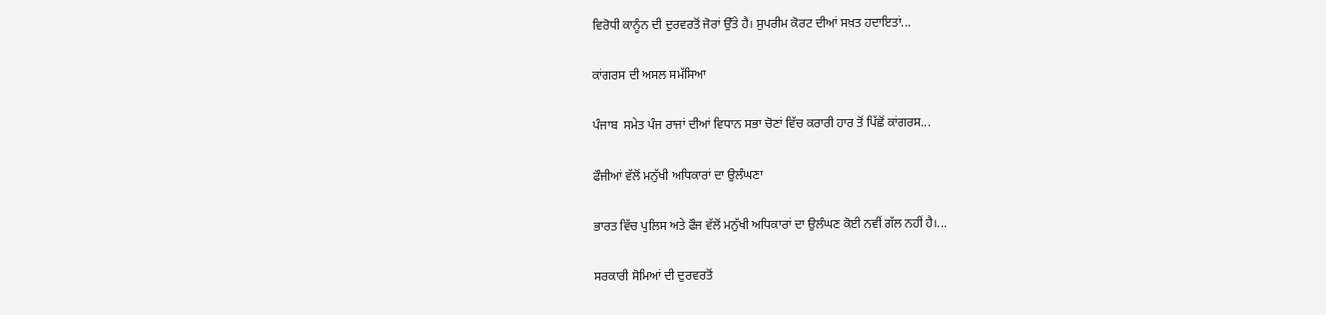ਵਿਰੋਧੀ ਕਾਨੂੰਨ ਦੀ ਦੁਰਵਰਤੋਂ ਜੋਰਾਂ ਉੱਤੇ ਹੈ। ਸੁਪਰੀਮ ਕੋਰਟ ਦੀਆਂ ਸਖ਼ਤ ਹਦਾਇਤਾਂ...

ਕਾਂਗਰਸ ਦੀ ਅਸਲ ਸਮੱਸਿਆ

ਪੰਜਾਬ  ਸਮੇਤ ਪੰਜ ਰਾਜਾਂ ਦੀਆਂ ਵਿਧਾਨ ਸਭਾ ਚੋਣਾਂ ਵਿੱਚ ਕਰਾਰੀ ਹਾਰ ਤੋਂ ਪਿੱਛੋਂ ਕਾਂਗਰਸ...

ਫੌਜੀਆਂ ਵੱਲੋਂ ਮਨੁੱਖੀ ਅਧਿਕਾਰਾਂ ਦਾ ਉਲੰਘਣਾ

ਭਾਰਤ ਵਿੱਚ ਪੁਲਿਸ ਅਤੇ ਫੌਜ ਵੱਲੋਂ ਮਨੁੱਖੀ ਅਧਿਕਾਰਾਂ ਦਾ ਉਲੰਘਣ ਕੋਈ ਨਵੀਂ ਗੱਲ ਨਹੀਂ ਹੈ।...

ਸਰਕਾਰੀ ਸੋਮਿਆਂ ਦੀ ਦੁਰਵਰਤੋਂ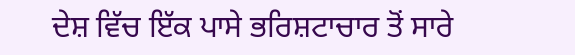ਦੇਸ਼ ਵਿੱਚ ਇੱਕ ਪਾਸੇ ਭਰਿਸ਼ਟਾਚਾਰ ਤੋਂ ਸਾਰੇ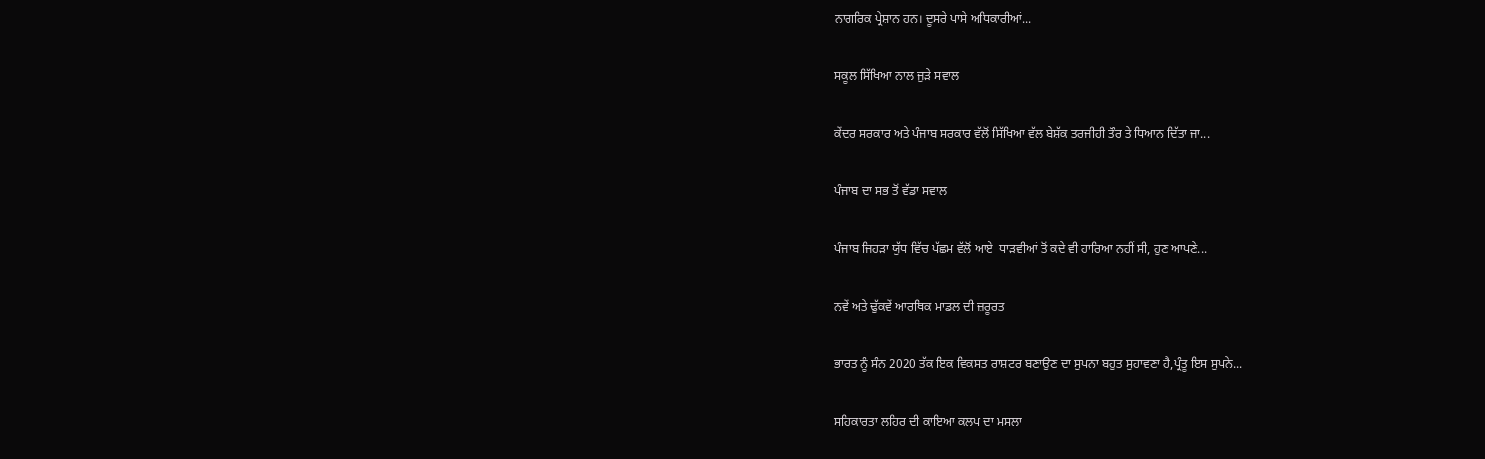ਨਾਗਰਿਕ ਪ੍ਰੇਸ਼ਾਨ ਹਨ। ਦੂਸਰੇ ਪਾਸੇ ਅਧਿਕਾਰੀਆਂ...

ਸਕੂਲ ਸਿੱਖਿਆ ਨਾਲ ਜੁੜੇ ਸਵਾਲ

ਕੇਂਦਰ ਸਰਕਾਰ ਅਤੇ ਪੰਜਾਬ ਸਰਕਾਰ ਵੱਲੋਂ ਸਿੱਖਿਆ ਵੱਲ ਬੇਸ਼ੱਕ ਤਰਜੀਹੀ ਤੌਰ ਤੇ ਧਿਆਨ ਦਿੱਤਾ ਜਾ...

ਪੰਜਾਬ ਦਾ ਸਭ ਤੋਂ ਵੱਡਾ ਸਵਾਲ

ਪੰਜਾਬ ਜਿਹੜਾ ਯੁੱਧ ਵਿੱਚ ਪੱਛਮ ਵੱਲੋਂ ਆਏ  ਧਾੜਵੀਆਂ ਤੋਂ ਕਦੇ ਵੀ ਹਾਰਿਆ ਨਹੀਂ ਸੀ, ਹੁਣ ਆਪਣੇ...

ਨਵੇਂ ਅਤੇ ਢੁੱਕਵੇਂ ਆਰਥਿਕ ਮਾਡਲ ਦੀ ਜ਼ਰੂਰਤ

ਭਾਰਤ ਨੂੰ ਸੰਨ 2020 ਤੱਕ ਇਕ ਵਿਕਸਤ ਰਾਸ਼ਟਰ ਬਣਾਉਣ ਦਾ ਸੁਪਨਾ ਬਹੁਤ ਸੁਹਾਵਣਾ ਹੈ,ਪ੍ਰੰਤੂ ਇਸ ਸੁਪਨੇ...

ਸਹਿਕਾਰਤਾ ਲਹਿਰ ਦੀ ਕਾਇਆ ਕਲਪ ਦਾ ਮਸਲਾ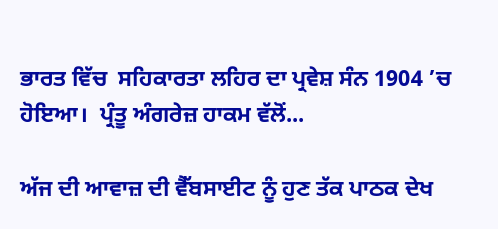ਭਾਰਤ ਵਿੱਚ  ਸਹਿਕਾਰਤਾ ਲਹਿਰ ਦਾ ਪ੍ਰਵੇਸ਼ ਸੰਨ 1904 ’ਚ ਹੋਇਆ।  ਪ੍ਰੰਤੂ ਅੰਗਰੇਜ਼ ਹਾਕਮ ਵੱਲੋਂ...

ਅੱਜ ਦੀ ਆਵਾਜ਼ ਦੀ ਵੈੱਬਸਾਈਟ ਨੂੰ ਹੁਣ ਤੱਕ ਪਾਠਕ ਦੇਖ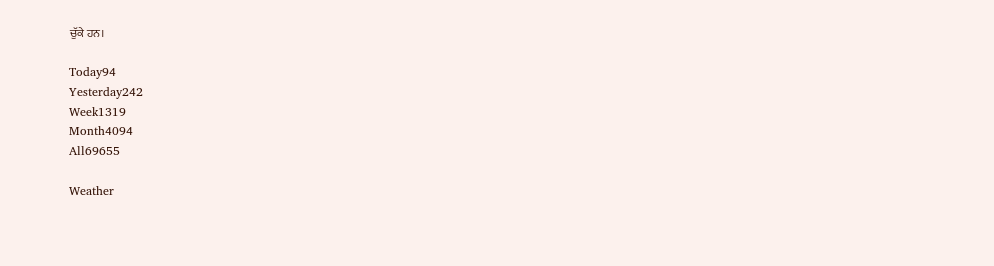ਚੁੱਕੇ ਹਨ।

Today94
Yesterday242
Week1319
Month4094
All69655

Weather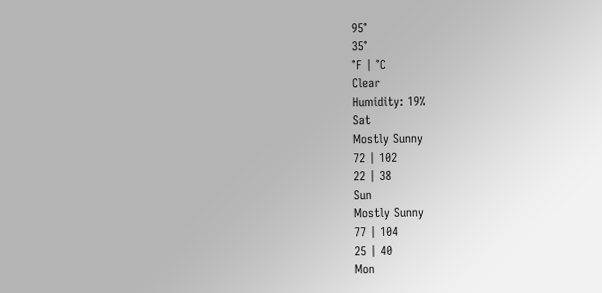95°
35°
°F | °C
Clear
Humidity: 19%
Sat
Mostly Sunny
72 | 102
22 | 38
Sun
Mostly Sunny
77 | 104
25 | 40
Mon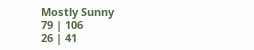Mostly Sunny
79 | 106
26 | 41